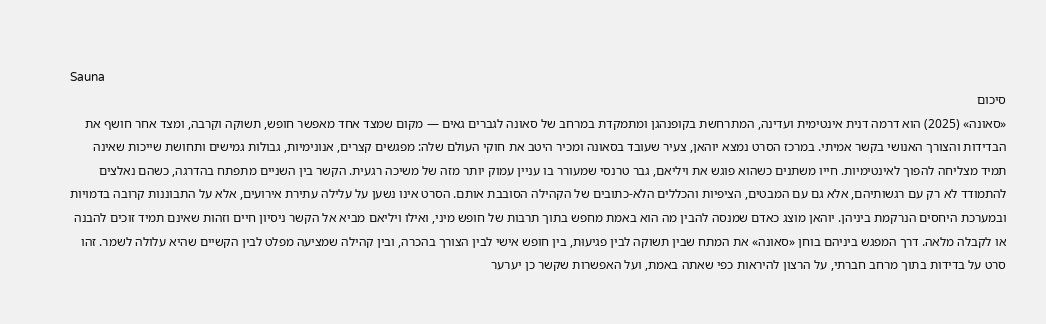Sauna
סיכום
«סאונה» (2025) הוא דרמה דנית אינטימית ועדינה, המתרחשת בקופנהגן ומתמקדת במרחב של סאונה לגברים גאים — מקום שמצד אחד מאפשר חופש, תשוקה וקִרבה, ומצד אחר חושף את הבדידות והצורך האנושי בקשר אמיתי. במרכז הסרט נמצא יוהאן, צעיר שעובד בסאונה ומכיר היטב את חוקי העולם שלה: מפגשים קצרים, אנונימיות, גבולות גמישים ותחושת שייכות שאינה תמיד מצליחה להפוך לאינטימיות. חייו משתנים כשהוא פוגש את ויליאם, גבר טרנסי שמעורר בו עניין עמוק יותר מזה של משיכה רגעית. הקשר בין השניים מתפתח בהדרגה, כשהם נאלצים להתמודד לא רק עם רגשותיהם, אלא גם עם המבטים, הציפיות והכללים הלא-כתובים של הקהילה הסובבת אותם. הסרט אינו נשען על עלילה עתירת אירועים, אלא על התבוננות קרובה בדמויות ובמערכת היחסים הנרקמת ביניהן. יוהאן מוצג כאדם שמנסה להבין מה הוא באמת מחפש בתוך תרבות של חופש מיני, ואילו ויליאם מביא אל הקשר ניסיון חיים וזהות שאינם תמיד זוכים להבנה או לקבלה מלאה. דרך המפגש ביניהם בוחן «סאונה» את המתח שבין תשוקה לבין פגיעוּת, בין חופש אישי לבין הצורך בהכרה, ובין קהילה שמציעה מפלט לבין הקשיים שהיא עלולה לשמר. זהו סרט על בדידות בתוך מרחב חברתי, על הרצון להיראות כפי שאתה באמת, ועל האפשרות שקשר כן יערער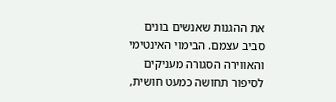את ההגנות שאנשים בונים סביב עצמם. הבימוי האינטימי והאווירה הסגורה מעניקים לסיפור תחושה כמעט חושית,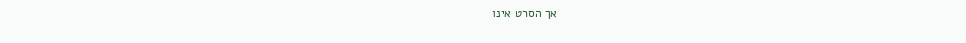אך הסרט אינו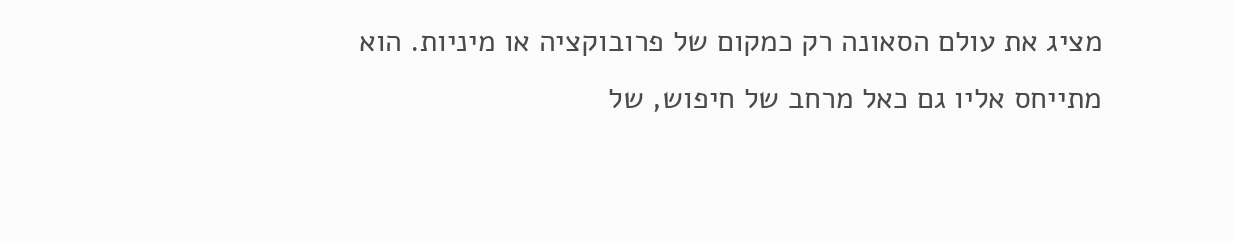מציג את עולם הסאונה רק כמקום של פרובוקציה או מיניות. הוא מתייחס אליו גם כאל מרחב של חיפוש, של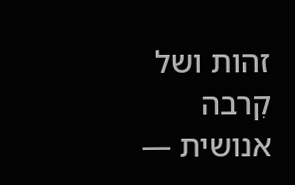זהות ושל קִרבה אנושית —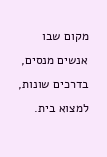מקום שבו אנשים מנסים, בדרכים שונות, למצוא בית.